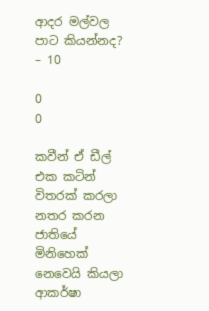ආදර මල්වල පාට කියන්නද? – 10

0
0

කවීන් ඒ ඩීල් එක කටින් විතරක් කරලා නතර කරන ජාතියේ මිනිහෙක් නෙවෙයි කියලා ආකර්ෂා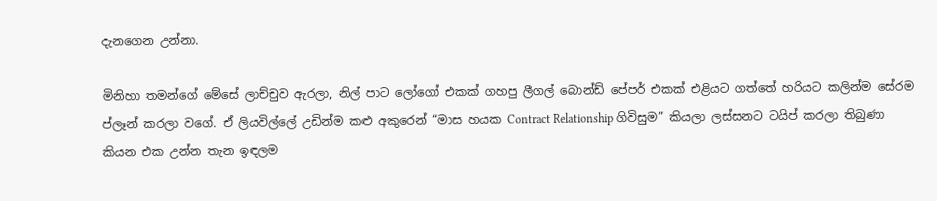දැනගෙන උන්නා.

මිනිහා තමන්ගේ මේසේ ලාච්චුව ඇරලා, නිල් පාට ලෝගෝ එකක් ගහපු ලීගල් බොන්ඩ් පේපර් එකක් එළියට ගත්තේ හරියට කලින්ම සේරම ප්ලෑන් කරලා වගේ. ඒ ලියවිල්ලේ උඩින්ම කළු අකුරෙන් “මාස හයක Contract Relationship ගිවිසුම” කියලා ලස්සනට ටයිප් කරලා තිබුණා කියන එක උන්න තැන ඉඳලම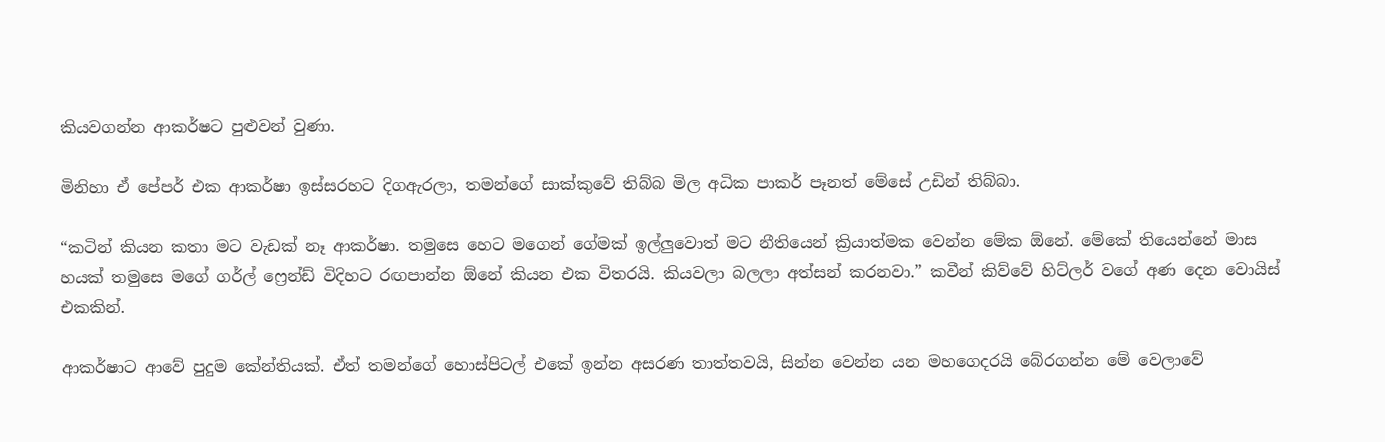කියවගන්න ආකර්ෂට පුළුවන් වුණා.

මිනිහා ඒ පේපර් එක ආකර්ෂා ඉස්සරහට දිගඇරලා, තමන්ගේ සාක්කුවේ තිබ්බ මිල අධික පාකර් පෑනත් මේසේ උඩින් තිබ්බා.

“කටින් කියන කතා මට වැඩක් නෑ ආකර්ෂා. තමුසෙ හෙට මගෙන් ගේමක් ඉල්ලුවොත් මට නීතියෙන් ක්‍රියාත්මක වෙන්න මේක ඕනේ. මේකේ තියෙන්නේ මාස හයක් තමුසෙ මගේ ගර්ල් ෆ්‍රෙන්ඩ් විදිහට රඟපාන්න ඕනේ කියන එක විතරයි. කියවලා බලලා අත්සන් කරනවා.” කවීන් කිව්වේ හිට්ලර් වගේ අණ දෙන වොයිස් එකකින්.

ආකර්ෂාට ආවේ පුදුම කේන්තියක්. ඒත් තමන්ගේ හොස්පිටල් එකේ ඉන්න අසරණ තාත්තවයි, සින්න වෙන්න යන මහගෙදරයි බේරගන්න මේ වෙලාවේ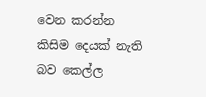වෙන කරන්න කිසිම දෙයක් නැති බව කෙල්ල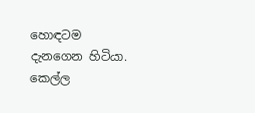හොඳටම දැනගෙන හිටියා. කෙල්ල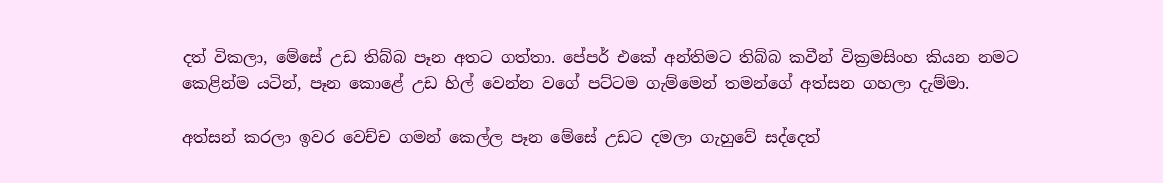දත් විකලා, මේසේ උඩ තිබ්බ පෑන අතට ගත්තා. පේපර් එකේ අන්තිමට තිබ්බ කවීන් වික්‍රමසිංහ කියන නමට කෙළින්ම යටින්, පෑන කොළේ උඩ හිල් වෙන්න වගේ පට්ටම ගැම්මෙන් තමන්ගේ අත්සන ගහලා දැම්මා.

අත්සන් කරලා ඉවර වෙච්ච ගමන් කෙල්ල පෑන මේසේ උඩට දමලා ගැහුවේ සද්දෙත්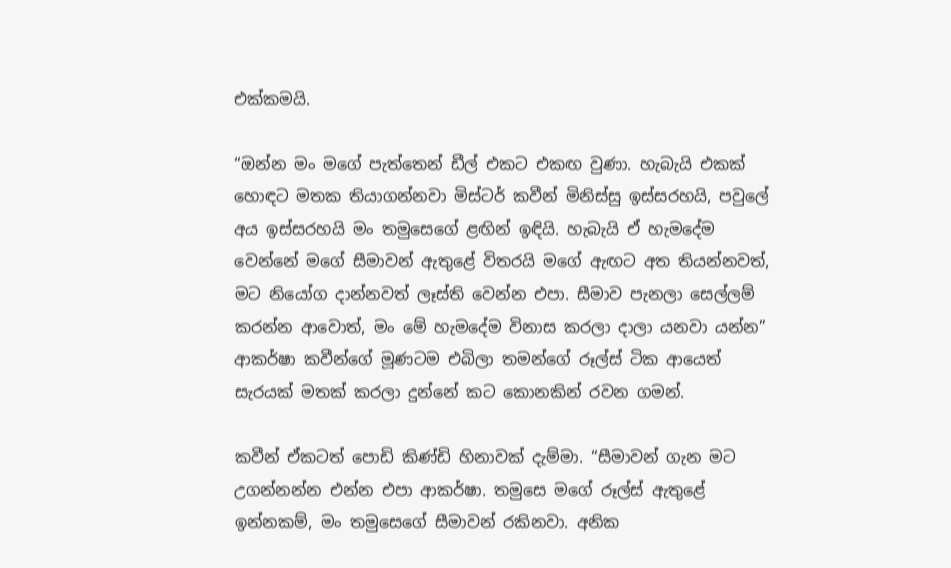එක්කමයි.

“ඔන්න මං මගේ පැත්තෙන් ඩීල් එකට එකඟ වුණා. හැබැයි එකක් හොඳට මතක තියාගන්නවා මිස්ටර් කවීන් මිනිස්සු ඉස්සරහයි, පවුලේ අය ඉස්සරහයි මං තමුසෙගේ ළඟින් ඉඳියි. හැබැයි ඒ හැමදේම වෙන්නේ මගේ සීමාවන් ඇතුළේ විතරයි මගේ ඇඟට අත තියන්නවත්, මට නියෝග දාන්නවත් ලෑස්ති වෙන්න එපා. සීමාව පැනලා සෙල්ලම් කරන්න ආවොත්, මං මේ හැමදේම විනාස කරලා දාලා යනවා යන්න” ආකර්ෂා කවීන්ගේ මූණටම එබිලා තමන්ගේ රූල්ස් ටික ආයෙත් සැරයක් මතක් කරලා දුන්නේ කට කොනකින් රවන ගමන්.

කවීන් ඒකටත් පොඩි කිණ්ඩි හිනාවක් දැම්මා. “සීමාවන් ගැන මට උගන්නන්න එන්න එපා ආකර්ෂා. තමුසෙ මගේ රූල්ස් ඇතුළේ ඉන්නකම්, මං තමුසෙගේ සීමාවන් රකිනවා. අනික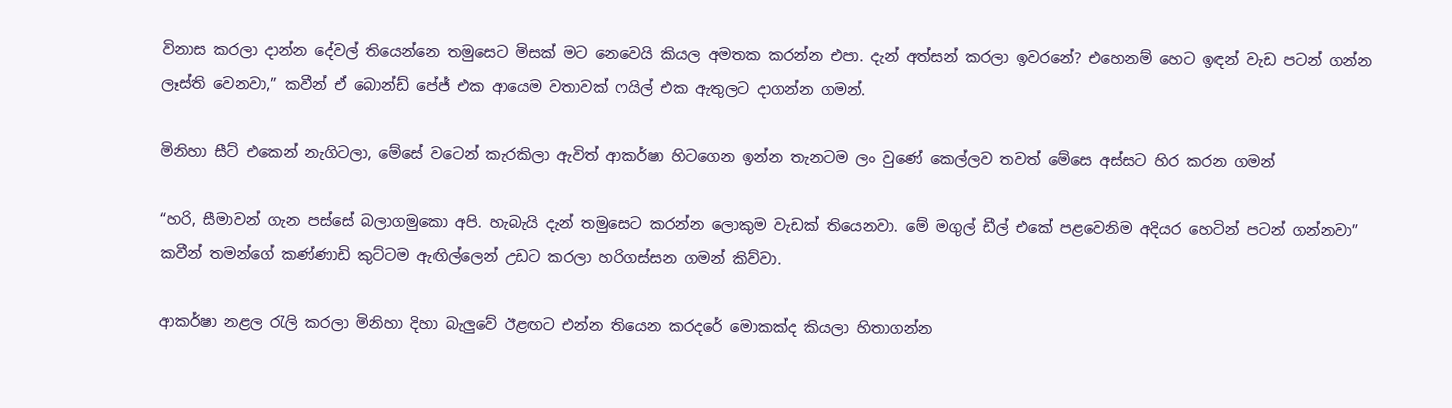විනාස කරලා දාන්න දේවල් තියෙන්නෙ තමුසෙට මිසක් මට නෙවෙයි කියල අමතක කරන්න එපා. දැන් අත්සන් කරලා ඉවරනේ? එහෙනම් හෙට ඉඳන් වැඩ පටන් ගන්න ලෑස්ති වෙනවා,” කවීන් ඒ බොන්ඩ් පේජ් එක ආයෙම වතාවක් ෆයිල් එක ඇතුලට දාගන්න ගමන්.

මිනිහා සීට් එකෙන් නැගිටලා, මේසේ වටෙන් කැරකිලා ඇවිත් ආකර්ෂා හිටගෙන ඉන්න තැනටම ලං වුණේ කෙල්ලව තවත් මේසෙ අස්සට හිර කරන ගමන්

“හරි, සීමාවන් ගැන පස්සේ බලාගමුකො අපි. හැබැයි දැන් තමුසෙට කරන්න ලොකුම වැඩක් තියෙනවා. මේ මගුල් ඩීල් එකේ පළවෙනිම අදියර හෙටින් පටන් ගන්නවා” කවීන් තමන්ගේ කණ්ණාඩි කුට්ටම ඇඟිල්ලෙන් උඩට කරලා හරිගස්සන ගමන් කිව්වා.

ආකර්ෂා නළල රැලි කරලා මිනිහා දිහා බැලුවේ ඊළඟට එන්න තියෙන කරදරේ මොකක්ද කියලා හිතාගන්න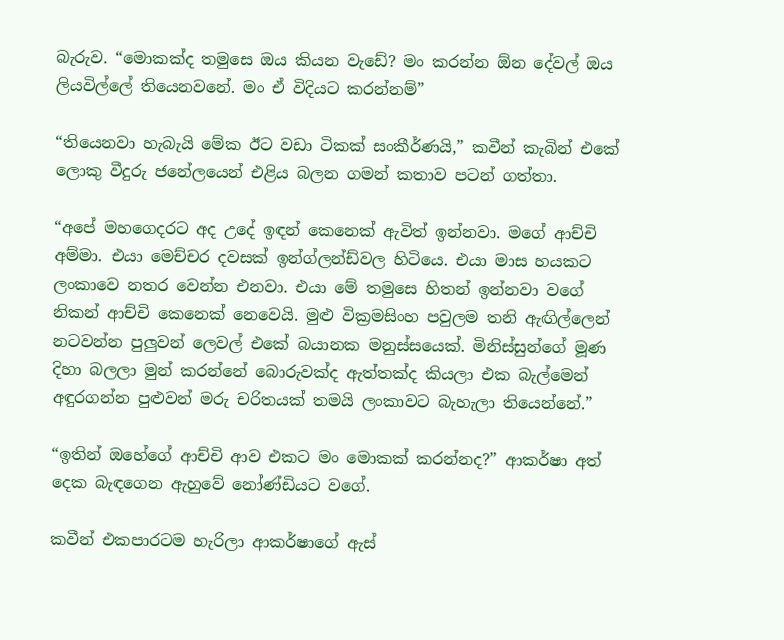බැරුව. “මොකක්ද තමුසෙ ඔය කියන වැඩේ? මං කරන්න ඕන දේවල් ඔය ලියවිල්ලේ තියෙනවනේ. මං ඒ විදියට කරන්නම්”

“තියෙනවා හැබැයි මේක ඊට වඩා ටිකක් සංකීර්ණයි,” කවීන් කැබින් එකේ ලොකු වීදුරු ජනේලයෙන් එළිය බලන ගමන් කතාව පටන් ගත්තා.

“අපේ මහගෙදරට අද උදේ ඉඳන් කෙනෙක් ඇවිත් ඉන්නවා. මගේ ආච්චි අම්මා. එයා මෙච්චර දවසක් ඉන්ග්ලන්ඩ්වල හිටියෙ. එයා මාස හයකට ලංකාවෙ නතර වෙන්න එනවා. එයා මේ තමුසෙ හිතන් ඉන්නවා වගේ නිකන් ආච්චි කෙනෙක් නෙවෙයි. මුළු වික්‍රමසිංහ පවුලම තනි ඇඟිල්ලෙන් නටවන්න පුලුවන් ලෙවල් එකේ බයානක මනුස්සයෙක්. මිනිස්සුන්ගේ මූණ දිහා බලලා මුන් කරන්නේ බොරුවක්ද ඇත්තක්ද කියලා එක බැල්මෙන් අඳුරගන්න පුළුවන් මරු චරිතයක් තමයි ලංකාවට බැහැලා තියෙන්නේ.”

“ඉතින් ඔහේගේ ආච්චි ආව එකට මං මොකක් කරන්නද?” ආකර්ෂා අත් දෙක බැඳගෙන ඇහුවේ නෝණ්ඩියට වගේ.

කවීන් එකපාරටම හැරිලා ආකර්ෂාගේ ඇස්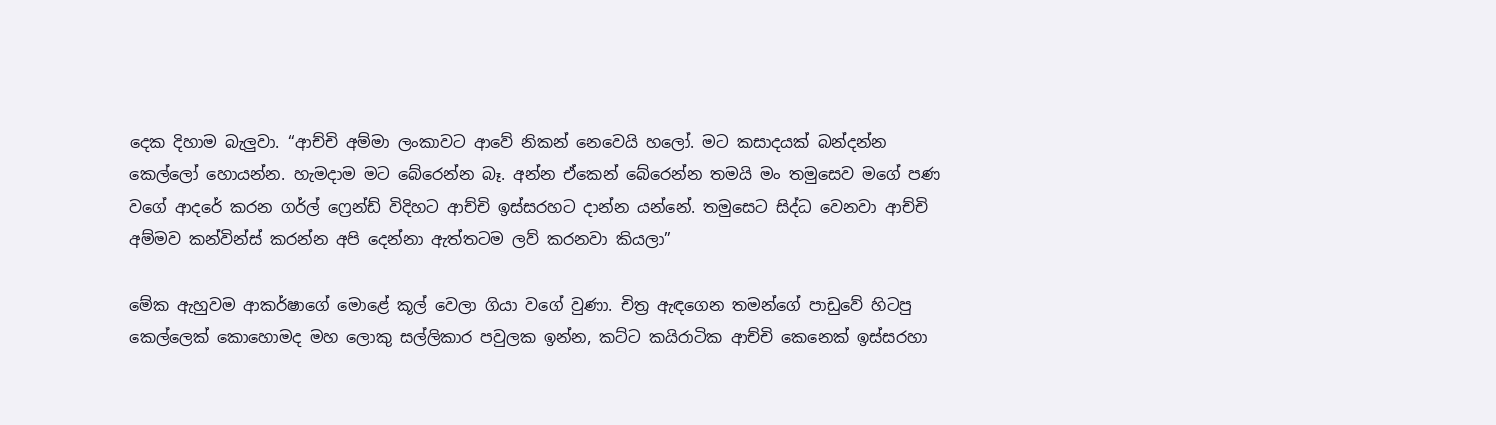දෙක දිහාම බැලුවා. “ආච්චි අම්මා ලංකාවට ආවේ නිකන් නෙවෙයි හලෝ. මට කසාදයක් බන්දන්න කෙල්ලෝ හොයන්න. හැමදාම මට බේරෙන්න බෑ. අන්න ඒකෙන් බේරෙන්න තමයි මං තමුසෙව මගේ පණ වගේ ආදරේ කරන ගර්ල් ෆ්‍රෙන්ඩ් විදිහට ආච්චි ඉස්සරහට දාන්න යන්නේ. තමුසෙට සිද්ධ වෙනවා ආච්චි අම්මව කන්වින්ස් කරන්න අපි දෙන්නා ඇත්තටම ලව් කරනවා කියලා”

මේක ඇහුවම ආකර්ෂාගේ මොළේ කූල් වෙලා ගියා වගේ වුණා. චිත්‍ර ඇඳගෙන තමන්ගේ පාඩුවේ හිටපු කෙල්ලෙක් කොහොමද මහ ලොකු සල්ලිකාර පවුලක ඉන්න, කට්ට කයිරාටික ආච්චි කෙනෙක් ඉස්සරහා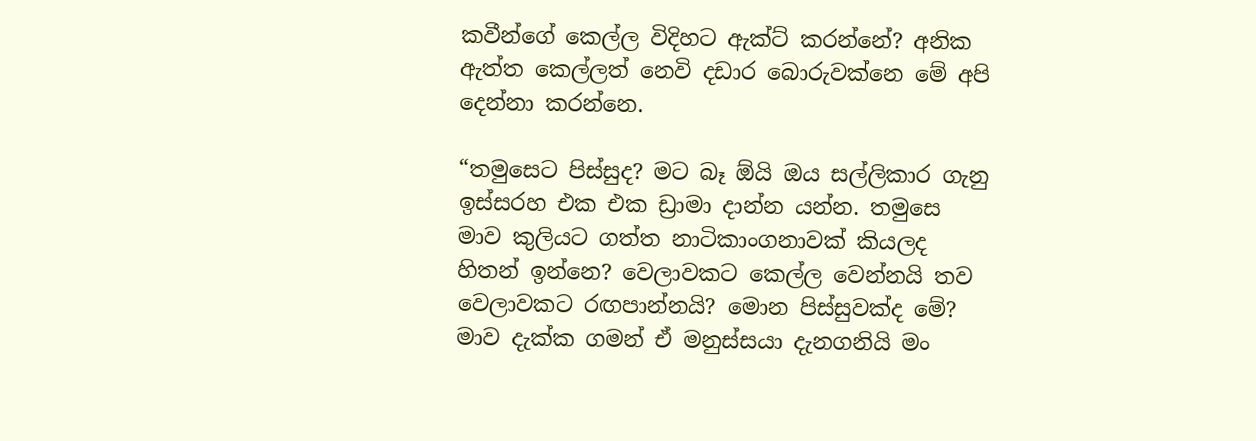කවීන්ගේ කෙල්ල විදිහට ඇක්ට් කරන්නේ? අනික ඇත්ත කෙල්ලත් නෙවි දඩාර බොරුවක්නෙ මේ අපි දෙන්නා කරන්නෙ.

“තමුසෙට පිස්සුද? මට බෑ ඕයි ඔය සල්ලිකාර ගැනු ඉස්සරහ එක එක ඩ්‍රාමා දාන්න යන්න. තමුසෙ මාව කුලියට ගත්ත නාටිකාංගනාවක් කියලද හිතන් ඉන්නෙ? වෙලාවකට කෙල්ල වෙන්නයි තව වෙලාවකට රඟපාන්නයි? මොන පිස්සුවක්ද මේ?  මාව දැක්ක ගමන් ඒ මනුස්සයා දැනගනියි මං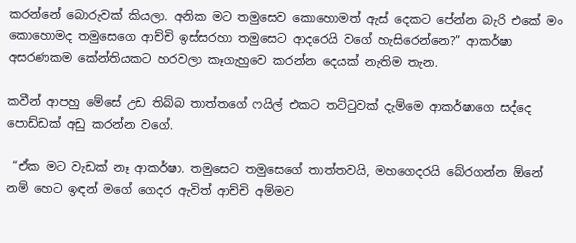කරන්නේ බොරුවක් කියලා. අනික මට තමුසෙව කොහොමත් ඇස් දෙකට පේන්න බැරි එකේ මං කොහොමද තමුසෙගෙ ආච්චි ඉස්සරහා තමුසෙට ආදරෙයි වගේ හැසිරෙන්නෙ?” ආකර්ෂා අසරණකම කේන්තියකට හරවලා කෑගැහුවෙ කරන්න දෙයක් නැතිම තැන.

කවීන් ආපහු මේසේ උඩ තිබ්බ තාත්තගේ ෆයිල් එකට තට්ටුවක් දැම්මෙ ආකර්ෂාගෙ සද්දෙ පොඩ්ඩක් අඩු කරන්න වගේ.

 “ඒක මට වැඩක් නෑ ආකර්ෂා. තමුසෙට තමුසෙගේ තාත්තවයි, මහගෙදරයි බේරගන්න ඕනේ නම් හෙට ඉඳන් මගේ ගෙදර ඇවිත් ආච්චි අම්මව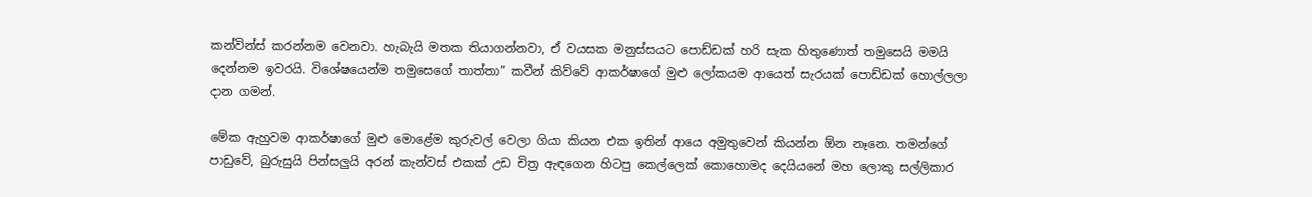කන්වින්ස් කරන්නම වෙනවා. හැබැයි මතක තියාගන්නවා, ඒ වයසක මනුස්සයට පොඩ්ඩක් හරි සැක හිතුණොත් තමුසෙයි මමයි දෙන්නම ඉවරයි. විශේෂයෙන්ම තමුසෙගේ තාත්තා” කවීන් කිව්වේ ආකර්ෂාගේ මුළු ලෝකයම ආයෙත් සැරයක් පොඩ්ඩක් හොල්ලලා දාන ගමන්.

මේක ඇහුවම ආකර්ෂාගේ මුළු මොළේම කුරුවල් වෙලා ගියා කියන එක ඉතින් ආයෙ අමුතුවෙන් කියන්න ඕන නෑනෙ. තමන්ගේ පාඩුවේ, බුරුසුයි පින්සලුයි අරන් කැන්වස් එකක් උඩ චිත්‍ර ඇඳගෙන හිටපු කෙල්ලෙක් කොහොමද දෙයියනේ මහ ලොකු සල්ලිකාර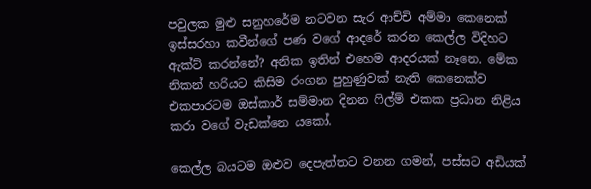පවුලක මුළු සනුහරේම නටවන සැර ආච්චි අම්මා කෙනෙක් ඉස්සරහා කවීන්ගේ පණ වගේ ආදරේ කරන කෙල්ල විදිහට ඇක්ට් කරන්නේ? අනික ඉතින් එහෙම ආදරයක් නෑනෙ. මේක නිකන් හරියට කිසිම රංගන පුහුණුවක් නැති කෙනෙක්ව එකපාරටම ඔස්කාර් සම්මාන දිනන ෆිල්ම් එකක ප්‍රධාන නිළිය කරා වගේ වැඩක්නෙ යකෝ.

කෙල්ල බයටම ඔළුව දෙපැත්තට වනන ගමන්, පස්සට අඩියක්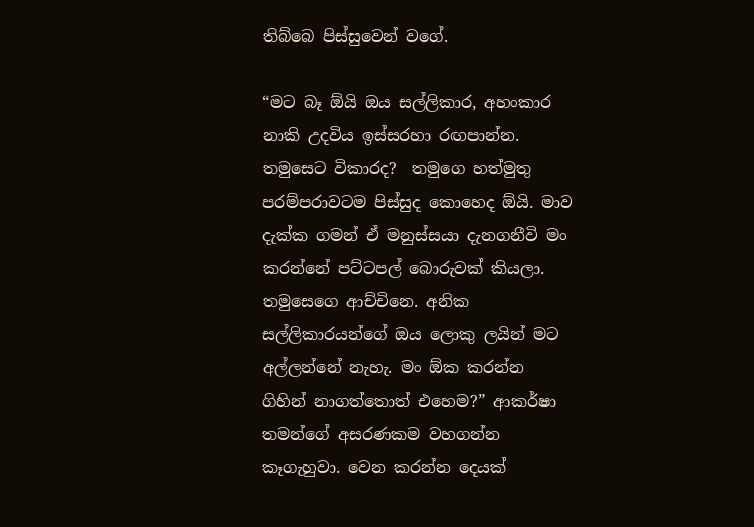තිබ්බෙ පිස්සුවෙන් වගේ.

“මට බෑ ඕයි ඔය සල්ලිකාර, අහංකාර නාකි උදවිය ඉස්සරහා රඟපාන්න. තමුසෙට විකාරද?  තමුගෙ හත්මුතු පරම්පරාවටම පිස්සුද කොහෙද ඕයි. මාව දැක්ක ගමන් ඒ මනුස්සයා දැනගනීවි මං කරන්නේ පට්ටපල් බොරුවක් කියලා. තමුසෙගෙ ආච්චිනෙ. අනික සල්ලිකාරයන්ගේ ඔය ලොකු ලයින් මට අල්ලන්නේ නැහැ. මං ඕක කරන්න ගිහින් නාගත්තොත් එහෙම?” ආකර්ෂා තමන්ගේ අසරණකම වහගන්න කෑගැහුවා. වෙන කරන්න දෙයක්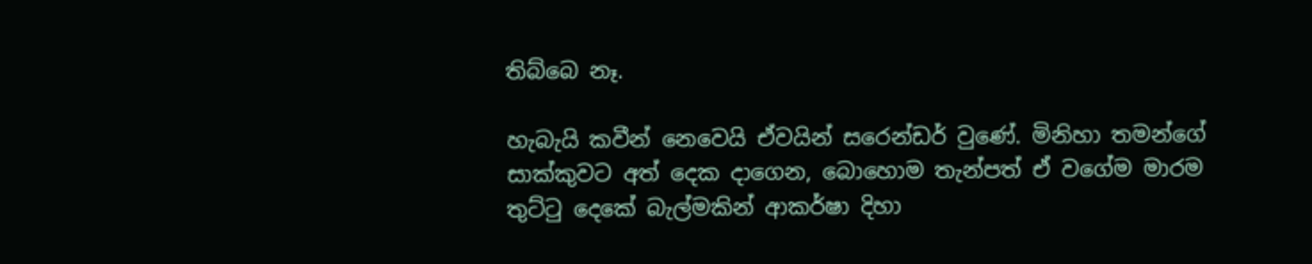තිබ්බෙ නෑ.

හැබැයි කවීන් නෙවෙයි ඒවයින් සරෙන්ඩර් වුණේ. මිනිහා තමන්ගේ සාක්කුවට අත් දෙක දාගෙන, බොහොම තැන්පත් ඒ වගේම මාරම තුට්ටු දෙකේ බැල්මකින් ආකර්ෂා දිහා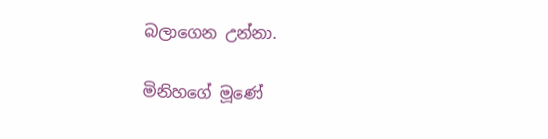බලාගෙන උන්නා.

මිනිහගේ මූණේ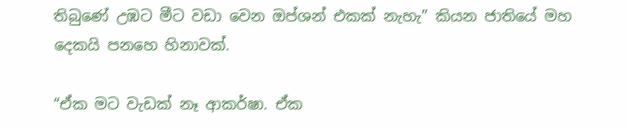තිබුණේ උඹට මීට වඩා වෙන ඔප්ශන් එකක් නැහැ” කියන ජාතියේ මහ දෙකයි පනහෙ හිනාවක්.

“ඒක මට වැඩක් නෑ ආකර්ෂා. ඒක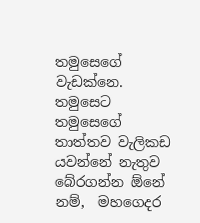තමුසෙගේ වැඩක්නෙ. තමුසෙට තමුසෙගේ තාත්තව වැලිකඩ යවන්නේ නැතුව බේරගන්න ඕනේ නම්,  මහගෙදර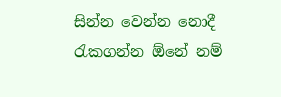සින්න වෙන්න නොදී රැකගන්න ඕනේ නම්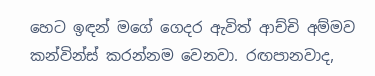හෙට ඉඳන් මගේ ගෙදර ඇවිත් ආච්චි අම්මව කන්වින්ස් කරන්නම වෙනවා. රඟපානවාද,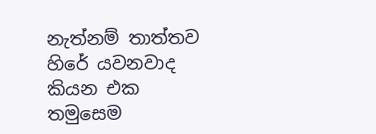නැත්නම් තාත්තව හිරේ යවනවාද කියන එක තමුසෙම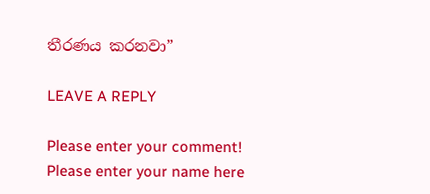තීරණය කරනවා”

LEAVE A REPLY

Please enter your comment!
Please enter your name here